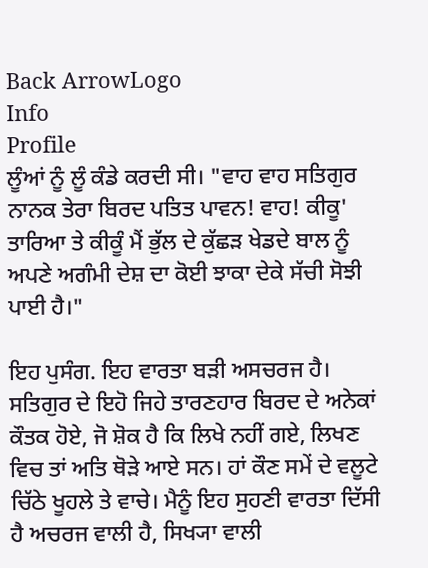Back ArrowLogo
Info
Profile
ਲੂੰਆਂ ਨੂੰ ਲੂੰ ਕੰਡੇ ਕਰਦੀ ਸੀ। "ਵਾਹ ਵਾਹ ਸਤਿਗੁਰ ਨਾਨਕ ਤੇਰਾ ਬਿਰਦ ਪਤਿਤ ਪਾਵਨ! ਵਾਹ! ਕੀਕੂ' ਤਾਰਿਆ ਤੇ ਕੀਕੂੰ ਮੈਂ ਭੁੱਲ ਦੇ ਕੁੱਛੜ ਖੇਡਦੇ ਬਾਲ ਨੂੰ ਅਪਣੇ ਅਗੰਮੀ ਦੇਸ਼ ਦਾ ਕੋਈ ਝਾਕਾ ਦੇਕੇ ਸੱਚੀ ਸੋਝੀ ਪਾਈ ਹੈ।"

ਇਹ ਪੁਸੰਗ. ਇਹ ਵਾਰਤਾ ਬੜੀ ਅਸਚਰਜ ਹੈ। ਸਤਿਗੁਰ ਦੇ ਇਹੋ ਜਿਹੇ ਤਾਰਣਹਾਰ ਬਿਰਦ ਦੇ ਅਨੇਕਾਂ ਕੌਤਕ ਹੋਏ, ਜੋ ਸ਼ੋਕ ਹੈ ਕਿ ਲਿਖੇ ਨਹੀਂ ਗਏ, ਲਿਖਣ ਵਿਚ ਤਾਂ ਅਤਿ ਥੋੜੇ ਆਏ ਸਨ। ਹਾਂ ਕੌਣ ਸਮੇਂ ਦੇ ਵਲੂਟੇ ਚਿੱਠੇ ਖੂਹਲੇ ਤੇ ਵਾਚੇ। ਮੈਨੂੰ ਇਹ ਸੁਹਣੀ ਵਾਰਤਾ ਦਿੱਸੀ ਹੈ ਅਚਰਜ ਵਾਲੀ ਹੈ, ਸਿਖ੍ਯਾ ਵਾਲੀ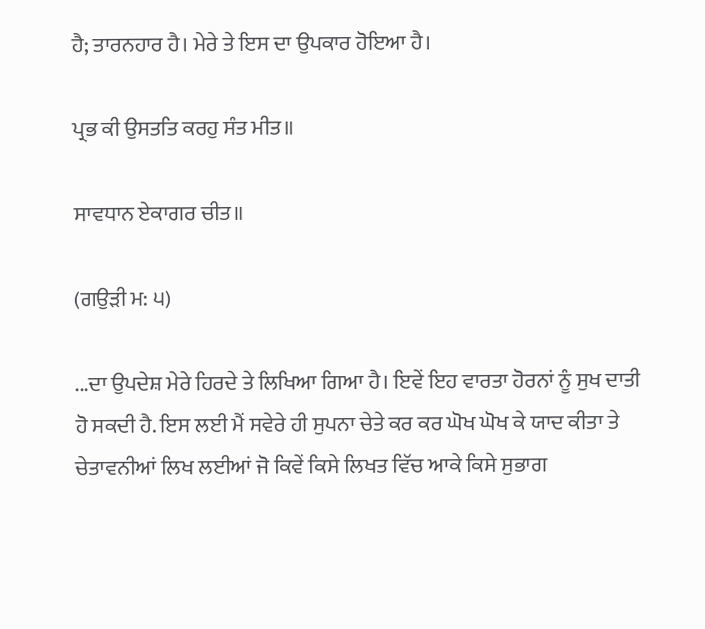ਹੈ; ਤਾਰਨਹਾਰ ਹੈ। ਮੇਰੇ ਤੇ ਇਸ ਦਾ ਉਪਕਾਰ ਹੋਇਆ ਹੈ।

ਪ੍ਰਭ ਕੀ ਉਸਤਤਿ ਕਰਹੁ ਸੰਤ ਮੀਤ॥

ਸਾਵਧਾਨ ਏਕਾਗਰ ਚੀਤ॥

(ਗਉੜੀ ਮ: ੫)

...ਦਾ ਉਪਦੇਸ਼ ਮੇਰੇ ਹਿਰਦੇ ਤੇ ਲਿਖਿਆ ਗਿਆ ਹੈ। ਇਵੇਂ ਇਹ ਵਾਰਤਾ ਹੋਰਨਾਂ ਨੂੰ ਸੁਖ ਦਾਤੀ ਹੋ ਸਕਦੀ ਹੈ. ਇਸ ਲਈ ਮੈਂ ਸਵੇਰੇ ਹੀ ਸੁਪਨਾ ਚੇਤੇ ਕਰ ਕਰ ਘੋਖ ਘੋਖ ਕੇ ਯਾਦ ਕੀਤਾ ਤੇ ਚੇਤਾਵਨੀਆਂ ਲਿਖ ਲਈਆਂ ਜੋ ਕਿਵੇਂ ਕਿਸੇ ਲਿਖਤ ਵਿੱਚ ਆਕੇ ਕਿਸੇ ਸੁਭਾਗ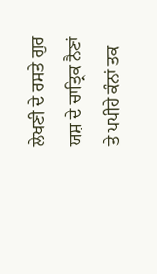ਲੇਖਣੀ ਦੇ ਰਸਤੇ ਗੁਰ ਯਸ਼ ਦੇ ਚਾਤ੍ਰਿਕ ਨੈਣਾਂ ਤੇ ਪਪੀਹੇ ਕੰਨਾਂ ਤਕ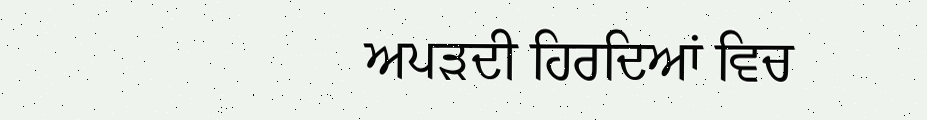ਅਪੜਦੀ ਹਿਰਦਿਆਂ ਵਿਚ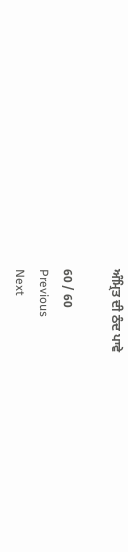ਅੰਮ੍ਰਿਤ ਦੀ ਠੰਦ ਪਾਵੇ

60 / 60
Previous
Next